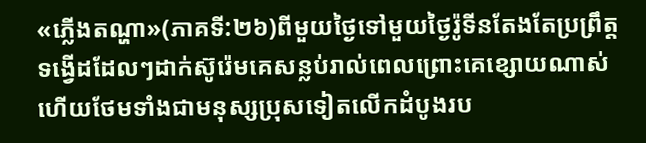«ភ្លើងតណ្ហា»(ភាគទី:២៦)ពីមួយថ្ងៃទៅមួយថ្ងៃរ៉ូទីនតែងតែប្រព្រឹត្តទង្វើដដែលៗដាក់ស៊ូរ៉េមគេសន្លប់រាល់ពេលព្រោះគេខ្សោយណាស់ហើយថែមទាំងជាមនុស្សប្រុសទៀតលើកដំបូងរប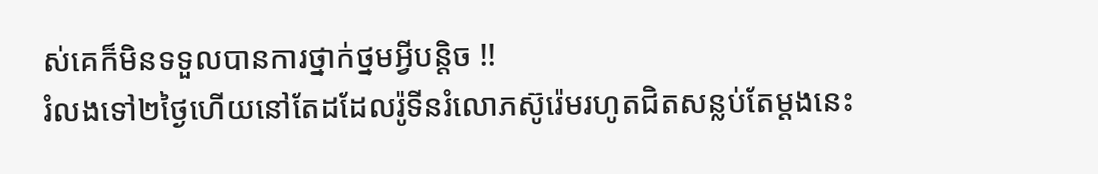ស់គេក៏មិនទទួលបានការថ្នាក់ថ្នមអ្វីបន្តិច !!
រំលងទៅ២ថ្ងៃហើយនៅតែដដែលរ៉ូទីនរំលោភស៊ូរ៉េមរហូតជិតសន្លប់តែម្ដងនេះ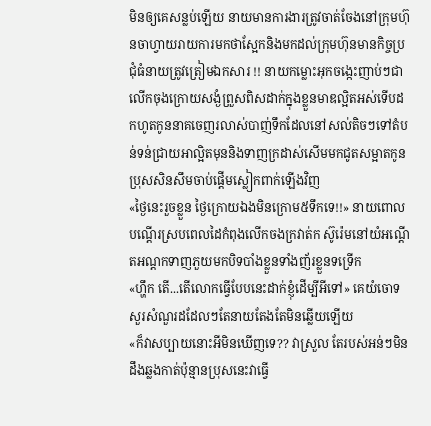មិនឲ្យគេសន្លប់ឡើយ នាយមានការងារត្រូវចាត់ចែងនៅក្រុមហ៊ុនចាហ្វាយរាយការមកថាស្អែកនិងមកដល់ក្រុមហ៊ុនមានកិច្ចប្រជុំធំនាយត្រូវត្រៀមឯកសារ !! នាយកម្លោះអុកចង្កេះញាប់ៗជាលើកចុងក្រោយសង្ងំព្រួសពិសដាក់ក្នុងខ្លួនមាឌល្អិតអស់ទើបដកហូតកូននាគចេញរលាស់បាញ់ទឹកដែលនៅសល់តិចៗទៅតំបន់ទន់ជ្រាយអាល្អិតមុននិងទាញក្រដាស់សើមមកជូតសម្អាតកូនប្រុសសិនសឹមចាប់ផ្ដើមស្លៀកពាក់ឡើងវិញ
«ថ្ងៃនេះរួចខ្លួន ថ្ងៃក្រោយឯងមិនក្រោម៥ទឹកទេ!!» នាយពោលបណ្ដើរស្របពេលដៃកំពុងលើកចងក្រវាត់ក ស៊ូរ៉េមនៅយំអណ្ដើតអណ្ដកទាញភួយមកបិទបាំងខ្លួនទាំងញ័រខ្លួនទទ្រើក
«ហ្ហឹក តើ...តើលោកធ្វើបែបនេះដាក់ខ្ញុំដើម្បីអីទៅ» គេយំចោទសួរសំណួរដដែលៗតែនាយតែងតែមិនឆ្លើយឡើយ
«ក៏វាសប្បាយនោះអីមិនឃើញទេ?? វាស្រួល តែរបស់អន់ៗមិនដឹងឆ្លងកាត់ប៉ុន្មានប្រុសនេះវាធ្វើ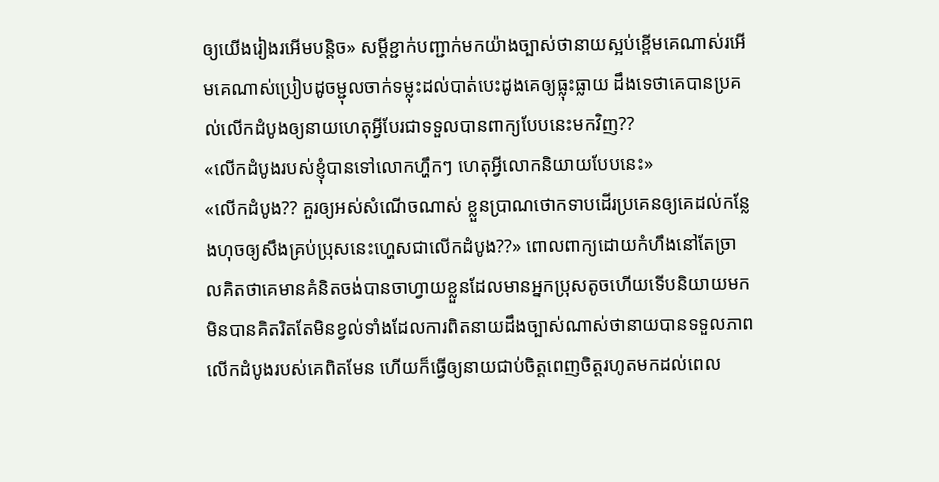ឲ្យយើងរៀងរអើមបន្តិច» សម្ដីខ្ជាក់បញ្ជាក់មកយ៉ាងច្បាស់ថានាយស្អប់ខ្ពើមគេណាស់រអើមគេណាស់ប្រៀបដូចម្ជុលចាក់ទម្លុះដល់បាត់បេះដូងគេឲ្យធ្លុះធ្លាយ ដឹងទេថាគេបានប្រគល់លើកដំបូងឲ្យនាយហេតុអ្វីបែរជាទទួលបានពាក្យបែបនេះមកវិញ??
«លើកដំបូងរបស់ខ្ញុំបានទៅលោកហ្ហឹកៗ ហេតុអ្វីលោកនិយាយបែបនេះ»
«លើកដំបូង?? គួរឲ្យអស់សំណើចណាស់ ខ្លួនប្រាណថោកទាបដើរប្រគេនឲ្យគេដល់កន្លែងហុចឲ្យសឹងគ្រប់ប្រុសនេះហ្ហេសជាលើកដំបូង??» ពោលពាក្យដោយកំហឹងនៅតែច្រាលគិតថាគេមានគំនិតចង់បានចាហ្វាយខ្លួនដែលមានអ្នកប្រុសតូចហើយទើបនិយាយមកមិនបានគិតរិតតែមិនខ្វល់ទាំងដែលការពិតនាយដឹងច្បាស់ណាស់ថានាយបានទទួលភាពលើកដំបូងរបស់គេពិតមែន ហើយក៏ធ្វើឲ្យនាយជាប់ចិត្តពេញចិត្តរហូតមកដល់ពេល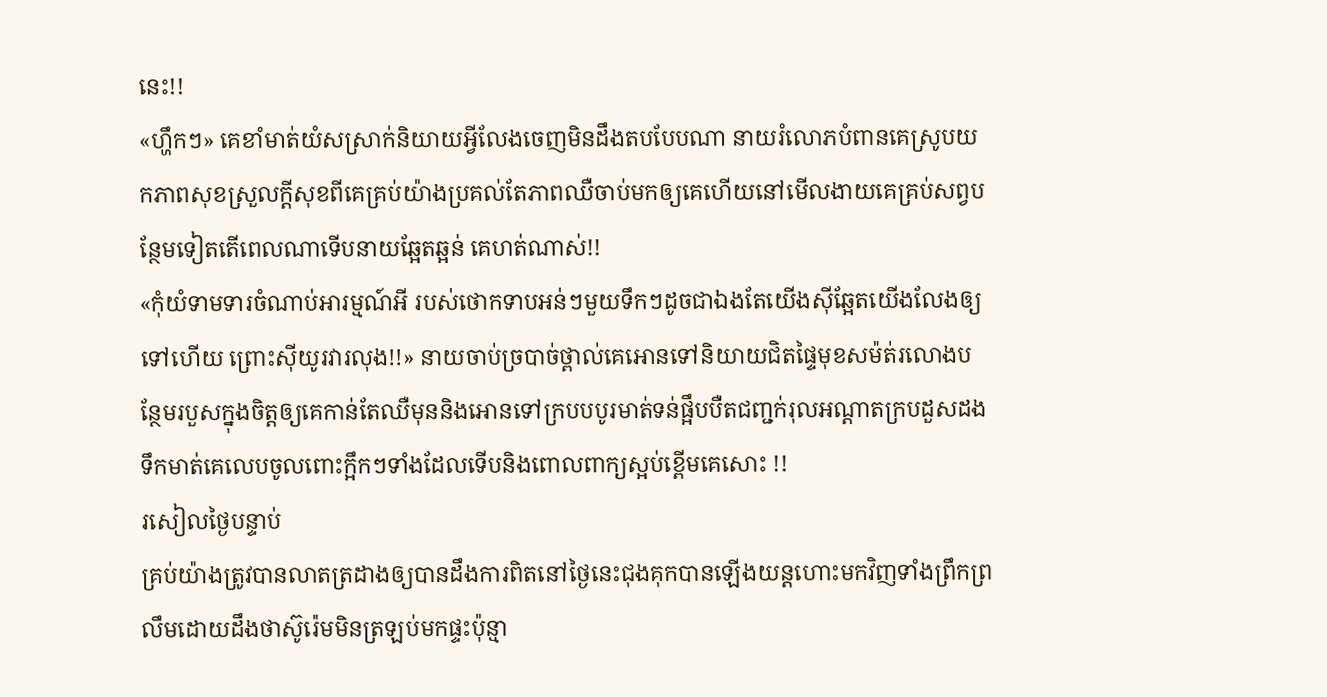នេះ!!
«ហ្ហឹកៗ» គេខាំមាត់យំសស្រាក់និយាយអ្វីលែងចេញមិនដឹងតបបែបណា នាយរំលោភបំពានគេស្រូបយកភាពសុខស្រួលក្ដីសុខពីគេគ្រប់យ៉ាងប្រគល់តែភាពឈឺចាប់មកឲ្យគេហើយនៅមើលងាយគេគ្រប់សព្វបន្ថែមទៀតតើពេលណាទើបនាយឆ្អែតឆ្អន់ គេហត់ណាស់!!
«កុំយំទាមទារចំណាប់អារម្មណ៍អី របស់ថោកទាបអន់ៗមួយទឹកៗដូចជាឯងតែយើងសុីឆ្អែតយើងលែងឲ្យទៅហើយ ព្រោះសុីយូរវារលុង!!» នាយចាប់ច្របាច់ថ្ពាល់គេអោនទៅនិយាយជិតផ្ទៃមុខសម៉ត់រលោងបន្ថែមរបួសក្នុងចិត្តឲ្យគេកាន់តែឈឺមុននិងអោនទៅក្របបបូរមាត់ទន់ផ្អឹបបឺតជញ្ជក់រុលអណ្ដាតក្របដួសដងទឹកមាត់គេលេបចូលពោះក្អឹកៗទាំងដែលទើបនិងពោលពាក្យស្អប់ខ្ពើមគេសោះ !!
រសៀលថ្ងៃបន្ទាប់
គ្រប់យ៉ាងត្រូវបានលាតត្រដាងឲ្យបានដឹងការពិតនៅថ្ងៃនេះជុងគុកបានឡើងយន្តហោះមកវិញទាំងព្រឹកព្រលឹមដោយដឹងថាស៊ូរ៉េមមិនត្រឡប់មកផ្ទះប៉ុន្មា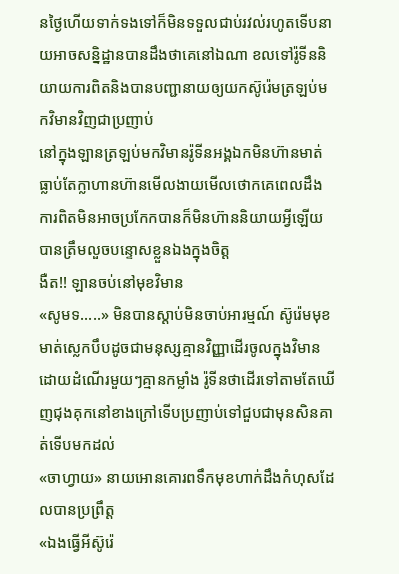នថ្ងៃហើយទាក់ទងទៅក៏មិនទទួលជាប់រវល់រហូតទើបនាយអាចសន្និដ្ឋានបានដឹងថាគេនៅឯណា ខលទៅរ៉ូទីននិយាយការពិតនិងបានបញ្ជានាយឲ្យយកស៊ូរ៉េមត្រឡប់មកវិមានវិញជាប្រញាប់
នៅក្នុងឡានត្រឡប់មកវិមានរ៉ូទីនអង្គឯកមិនហ៊ានមាត់ធ្លាប់តែក្លាហានហ៊ានមើលងាយមើលថោកគេពេលដឹងការពិតមិនអាចប្រកែកបានក៏មិនហ៊ាននិយាយអ្វីឡើយបានត្រឹមលួចបន្ទោសខ្លួនឯងក្នុងចិត្ត
ងឺត!! ឡានចប់នៅមុខវិមាន
«សូមទ.....» មិនបានស្ដាប់មិនចាប់អារម្មណ៍ ស៊ូរ៉េមមុខមាត់ស្លេកបឹបដូចជាមនុស្សគ្មានវិញ្ញាដើរចូលក្នុងវិមានដោយដំណើរមួយៗគ្មានកម្លាំង រ៉ូទីនថាដើរទៅតាមតែឃើញជុងគុកនៅខាងក្រៅទើបប្រញាប់ទៅជួបជាមុនសិនគាត់ទើបមកដល់
«ចាហ្វាយ» នាយអោនគោរពទឹកមុខហាក់ដឹងកំហុសដែលបានប្រព្រឹត្ត
«ឯងធ្វើអីស៊ូរ៉េ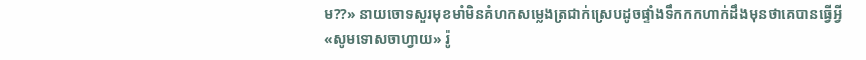ម??» នាយចោទសួរមុខមាំមិនគំហកសម្លេងត្រជាក់ស្រេបដូចផ្ទាំងទឹកកកហាក់ដឹងមុនថាគេបានធ្វើអ្វី
«សូមទោសចាហ្វាយ» រ៉ូ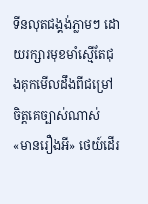ទីនលុតជង្គង់ភ្លាមៗ ដោយរក្សារមុខមាំស្មើតែជុងគុកមើលដឹងពីជម្រៅចិត្តគេច្បាស់ណាស់
«មានរឿងអី» ថេយ៍ដើរ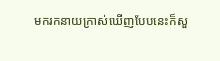មករកនាយក្រាស់ឃើញបែបនេះក៏សួ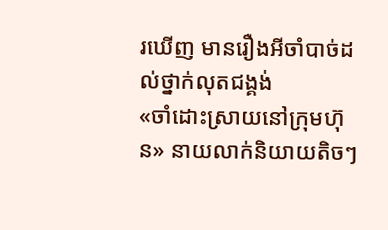រឃើញ មានរឿងអីចាំបាច់ដល់ថ្នាក់លុតជង្គង់
«ចាំដោះស្រាយនៅក្រុមហ៊ុន» នាយលាក់និយាយតិចៗ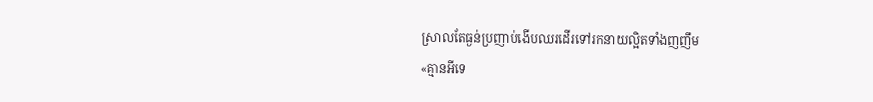ស្រាលតែធ្ងន់ប្រញាប់ងើបឈរដើរទៅរកនាយល្អិតទាំងញញឹម
«គ្មានអីទេ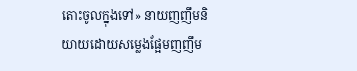តោះចូលក្នុងទៅ» នាយញញឹមនិយាយដោយសម្លេងផ្អែមញញឹម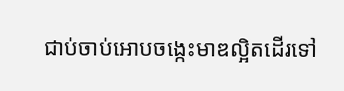ជាប់ចាប់អោបចង្កេះមាឌល្អិតដើរទៅ